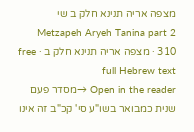מצפה אריה תנינא חלק ב שי
Metzapeh Aryeh Tanina part 2 310 · מצפה אריה תנינא חלק ב · free full Hebrew text
Open in the reader →מסדר פעם שנית כמבואר בשו"ע סי' קכ"ב זה אינו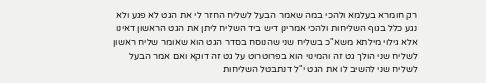רק חומרא בעלמא ולהכי במה שאמר הבעל לשליח החזר לי את הגט לא פגע ולא נגע כלל בגוף השליחות ולהכי אמרינן דיש ביד השליח ליתן את הגט הראשון דאינו אלא גילוי מילתא משא"כ בשליח שני שהנוסח בסדר הגט הוא שאומר שליח ראשון לשליח שני הולך גט זה והמינוי הוא בפרוטרוט על גט זה דוקא ואם אמר הבעל לשליח שני להשיב לו את הגט י"ל דנתבטל השליחות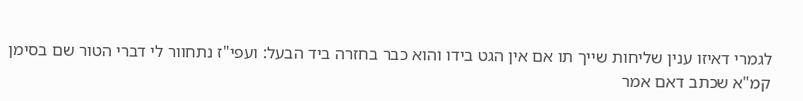לגמרי דאיזו ענין שליחות שייך תו אם אין הגט בידו והוא כבר בחזרה ביד הבעל: ועפי"ז נתחוור לי דברי הטור שם בסימן קמ"א שכתב דאם אמר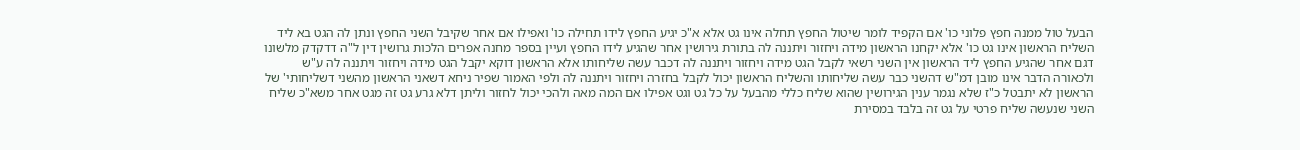הבעל טול ממנה חפץ פלוני כו' אם הקפיד לומר שיטול החפץ תחלה אינו גט אלא א"כ יגיע החפץ לידו תחילה כו' ואפילו אם אחר שקיבל השני החפץ ונתן לה הגט בא ליד השליח הראשון אינו גט כו' אלא יקחנו הראשון מידה ויחזור ויתננה לה בתורת גירושין אחר שהגיע לידו החפץ ועיין בספר מחנה אפרים הלכות גרושין דין ל"ה דדקדק מלשונו דגם אחר שהגיע החפץ ליד הראשון אין השני רשאי לקבל הגט מידה ויחזור ויתננה לה דכבר עשה שליחותו אלא הראשון דוקא יקבל הגט מידה ויחזור ויתננה לה ע"ש ולכאורה הדבר אינו מובן דמ"ש דהשני כבר עשה שליחותו והשליח הראשון יכול לקבל בחזרה ויחזור ויתננה לה ולפי האמור שפיר ניחא דשאני הראשון מהשני דשליחותי' של הראשון לא יתבטל כ"ז שלא נגמר ענין הגירושין שהוא שליח כללי מהבעל על כל גט וגט אפילו אם המה מאה ולהכי יכול לחזור וליתן דלא גרע גט זה מגט אחר משא"כ שליח השני שנעשה שליח פרטי על גט זה בלבד במסירת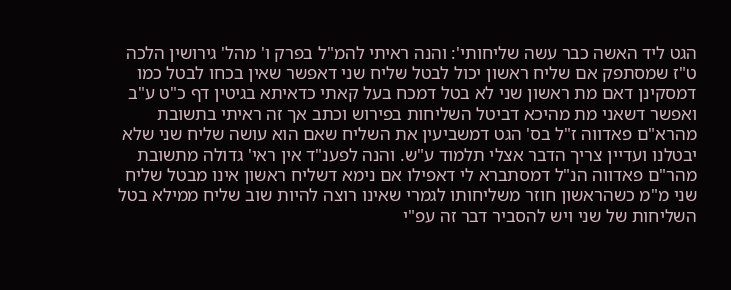הגט ליד האשה כבר עשה שליחותי': והנה ראיתי להמ"ל בפרק ו' מהל' גירושין הלכה ט"ז שמסתפק אם שליח ראשון יכול לבטל שליח שני דאפשר שאין בכחו לבטל כמו דמסקינן דאם מת ראשון שני לא בטל דמכח בעל קאתי כדאיתא בגיטין דף כ"ט ע"ב ואפשר דשאני מת מהיכא דביטל השליחות בפירוש וכתב אך זה ראיתי בתשובת מהרא"ם פאדווה ז"ל בס' הגט דמשביעין את השליח שאם הוא עושה שליח שני שלא יבטלנו ועדיין צריך הדבר אצלי תלמוד ע"ש. והנה לפענ"ד אין ראי' גדולה מתשובת מהר"ם פאדווה הנ"ל דמסתברא לי דאפילו אם נימא דשליח ראשון אינו מבטל שליח שני מ"מ כשהראשון חוזר משליחותו לגמרי שאינו רוצה להיות שוב שליח ממילא בטל השליחות של שני ויש להסביר דבר זה עפ"י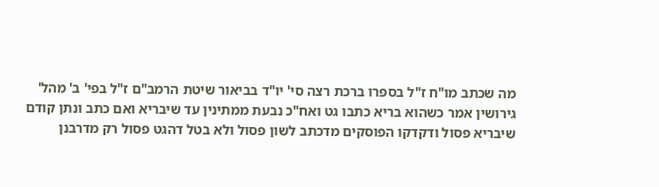מה שכתב מו"ח ז"ל בספרו ברכת רצה סי' יו"ד בביאור שיטת הרמב"ם ז"ל בפי' ב' מהל' גירושין אמר כשהוא בריא כתבו גט ואח"כ נבעת ממתינין עד שיבריא ואם כתב ונתן קודם שיבריא פסול ודקדקו הפוסקים מדכתב לשון פסול ולא בטל דהגט פסול רק מדרבנן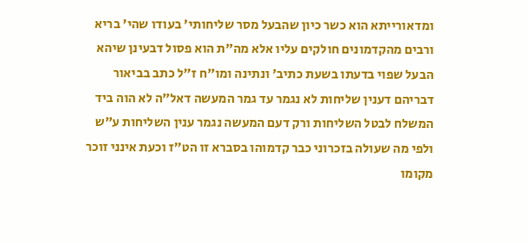ומדאורייתא הוא כשר כיון שהבעל מסר שליחותי' בעודו שהי' בריא ורבים מהקדמונים חולקים עליו אלא מה"ת הוא פסול דבעינן שיהא הבעל שפוי בדעתו בשעת כתיב' ונתינה ומו"ח ז"ל כתב בביאור דבריהם דענין שליחות לא נגמר עד גמר המעשה דאל"ה לא הוה ביד המשלח לבטל השליחות ורק דעם המעשה נגמר ענין השליחות ע"ש ולפי מה שעולה בזכרוני כבר קדמוהו בסברא זו הט"ז וכעת אינני זוכר מקומו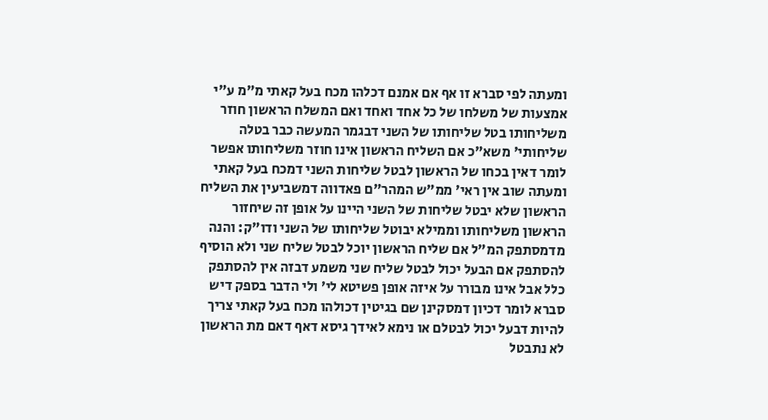ומעתה לפי סברא זו אף אם אמנם דכלהו מכח בעל קאתי מ"מ ע"י אמצעות של משלחו של כל אחד ואחד ואם המשלח הראשון חוזר משליחותו בטל שליחותו של השני דבגמר המעשה כבר בטלה שליחותי' משא"כ אם השליח הראשון אינו חוזר משליחותו אפשר לומר דאין בכחו של הראשון לבטל שליחות השני דמכח בעל קאתי ומעתה שוב אין ראי' ממ"ש המהר"ם פאדווה דמשביעין את השליח הראשון שלא יבטל שליחות של השני היינו על אופן זה שיחזור הראשון משליחותו וממילא יבוטל שליחותו של השני ודו"ק: והנה מדמסתפק המ"ל אם שליח הראשון יוכל לבטל שליח שני ולא הוסיף להסתפק אם הבעל יכול לבטל שליח שני משמע דבזה אין להסתפק כלל אבל אינו מבורר על איזה אופן פשיטא לי' ולי הדבר בספק דיש סברא לומר דכיון דמסקינן שם בגיטין דכולהו מכח בעל קאתי צריך להיות דבעל יכול לבטלם או נימא לאידך גיסא דאף דאם מת הראשון לא נתבטל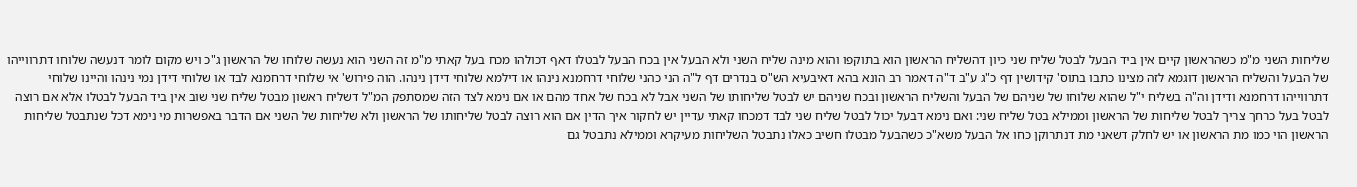שליחות השני מ"מ כשהראשון קיים אין ביד הבעל לבטל שליח שני כיון דהשליח הראשון הוא בתוקפו והוא מינה שליח השני ולא הבעל אין בכח הבעל לבטלו דאף דכולהו מכח בעל קאתי מ"מ זה השני הוא נעשה שלוחו של הראשון ג"כ ויש מקום לומר דנעשה שלוחו דתרווייהו של הבעל והשליח הראשון דוגמא לזה מצינו כתבו בתוס' קידושין דף כ"ג ע"ב ד"ה דאמר רב הונא בהא דאיבעיא הש"ס בנדרים דף ל"ה הני כהני שלוחי דרחמנא נינהו או דילמא שלוחי דידן נינהו. הוה פירוש' אי שלוחי דרחמנא לבד או שלוחי דידן נמי נינהו והיינו שלוחי דתרווייהו דרחמנא ודידן וה"ה בשליח י"ל שהוא שלוחו של שניהם של הבעל והשליח הראשון ובכח שניהם יש לבטל שליחותו של השני אבל לא בכח של אחד מהם או אם נימא לצד הזה שמסתפק המ"ל דשליח ראשון מבטל שליח שני שוב אין ביד הבעל לבטלו אלא אם רוצה לבטל בעל כרחך צריך לבטל שליחות של הראשון וממילא בטל שליח שני: ואם נימא דבעל יכול לבטל שליח שני לבד דמכחו קאתי עדיין יש לחקור איך הדין אם הוא רוצה לבטל שליחותו של הראשון ולא שליחות של השני אם הדבר באפשרות מי נימא דכל שנתבטל שליחות הראשון הוי כמו מת הראשון או יש לחלק דשאני מת דנתרוקן כחו אל הבעל משא"כ כשהבעל מבטלו חשיב כאלו נתבטל השליחות מעיקרא וממילא נתבטל גם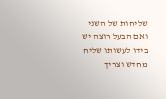שליחות של השני ואם הבעל רוצה יש בידו לעשותו שליח מחדש וצריך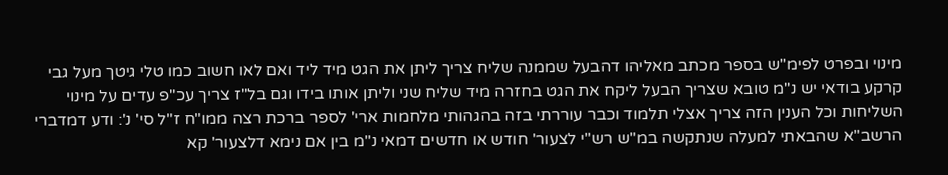מינוי ובפרט לפימ"ש בספר מכתב מאליהו דהבעל שממנה שליח צריך ליתן את הגט מיד ליד ואם לאו חשוב כמו טלי גיטך מעל גבי קרקע בודאי יש נ"מ טובא שצריך הבעל ליקח את הגט בחזרה מיד שליח שני וליתן אותו בידו וגם בל"ז צריך עכ"פ עדים על מינוי השליחות וכל הענין הזה צריך אצלי תלמוד וכבר עוררתי בזה בהגהותי מלחמות ארי' לספר ברכת רצה ממו"ח ז"ל סי' נ': ודע דמדברי הרשב"א שהבאתי למעלה שנתקשה במ"ש רש"י לצעור' חודש או חדשים דמאי נ"מ בין אם נימא דלצעור' קא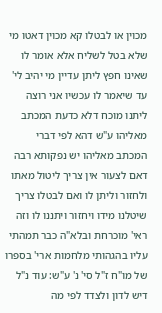מכוין או לבטלו קא מכוין דאטו מי שלא בטל לשליח אלא אומר לו שאינו חפץ ליתן עדיין מי יהיב לי' עד שיאמר לו עכשיו אני רוצה ליתנו מוכח דלא כדעת המכתב מאליהו ע"ש דהא לפי דברי המכתב מאליהו יש נפקותא רבה דאם לצעור אין צריך ליטול מאתו ולחזור וליתן לו ואם לבטלו צריך שיטלנו מידו ויחזור ויתננו לו וזה ראי' מוכרחת ובלא"ה כבר תמהתי עליו בהגהותי מלחמות ארי' בספרו של מו"ח ז"ל סי' נ' ע"ש: עוד נ"ל דיש לדון ולצדד לפי מה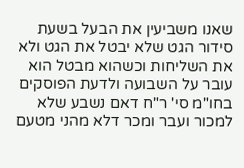שאנו משביעין את הבעל בשעת סידור הגט שלא יבטל את הגט ולא את השליחות וכשהוא מבטל הוא עובר על השבועה ולדעת הפוסקים בחו"מ סי' ר"ח דאם נשבע שלא למכור ועבר ומכר דלא מהני מטעם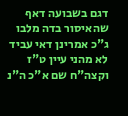דגם בשבועה דאף שהאיסור בדה מלבו ג"כ אמרינן דאי עביד לא מהני עיין ט"ז וקצה"ח שם א"כ ה"נ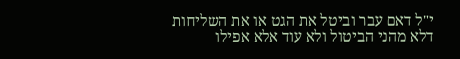י"ל דאם עבר וביטל את הגט או את השליחות דלא מהני הביטול ולא עוד אלא אפילו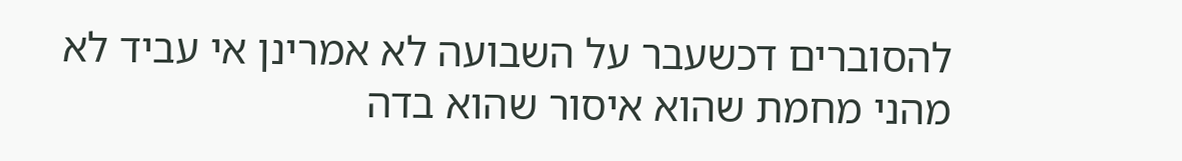להסוברים דכשעבר על השבועה לא אמרינן אי עביד לא מהני מחמת שהוא איסור שהוא בדה